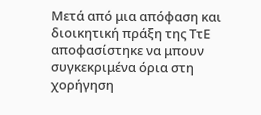Μετά από μια απόφαση και διοικητική πράξη της ΤτΕ αποφασίστηκε να μπουν συγκεκριμένα όρια στη χορήγηση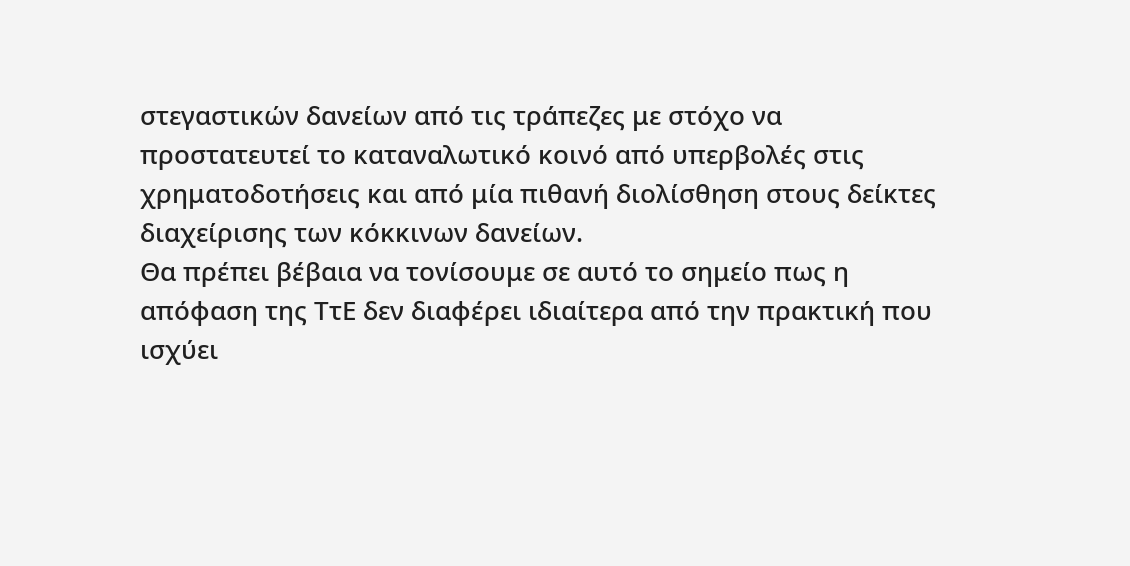στεγαστικών δανείων από τις τράπεζες με στόχο να προστατευτεί το καταναλωτικό κοινό από υπερβολές στις χρηματοδοτήσεις και από μία πιθανή διολίσθηση στους δείκτες διαχείρισης των κόκκινων δανείων.
Θα πρέπει βέβαια να τονίσουμε σε αυτό το σημείο πως η απόφαση της ΤτΕ δεν διαφέρει ιδιαίτερα από την πρακτική που ισχύει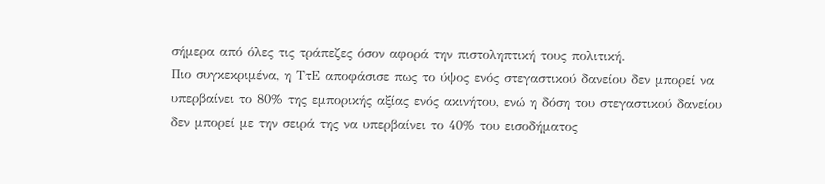σήμερα από όλες τις τράπεζες όσον αφορά την πιστοληπτική τους πολιτική.
Πιο συγκεκριμένα, η ΤτΕ αποφάσισε πως το ύψος ενός στεγαστικού δανείου δεν μπορεί να υπερβαίνει το 80% της εμπορικής αξίας ενός ακινήτου, ενώ η δόση του στεγαστικού δανείου δεν μπορεί με την σειρά της να υπερβαίνει το 40% του εισοδήματος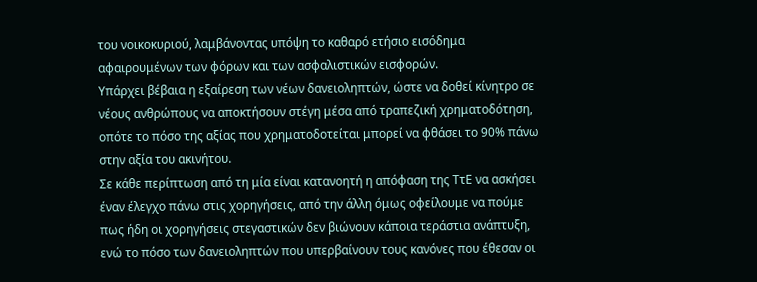του νοικοκυριού, λαμβάνοντας υπόψη το καθαρό ετήσιο εισόδημα αφαιρουμένων των φόρων και των ασφαλιστικών εισφορών.
Υπάρχει βέβαια η εξαίρεση των νέων δανειοληπτών, ώστε να δοθεί κίνητρο σε νέους ανθρώπους να αποκτήσουν στέγη μέσα από τραπεζική χρηματοδότηση, οπότε το πόσο της αξίας που χρηματοδοτείται μπορεί να φθάσει το 90% πάνω στην αξία του ακινήτου.
Σε κάθε περίπτωση από τη μία είναι κατανοητή η απόφαση της ΤτΕ να ασκήσει έναν έλεγχο πάνω στις χορηγήσεις, από την άλλη όμως οφείλουμε να πούμε πως ήδη οι χορηγήσεις στεγαστικών δεν βιώνουν κάποια τεράστια ανάπτυξη, ενώ το πόσο των δανειοληπτών που υπερβαίνουν τους κανόνες που έθεσαν οι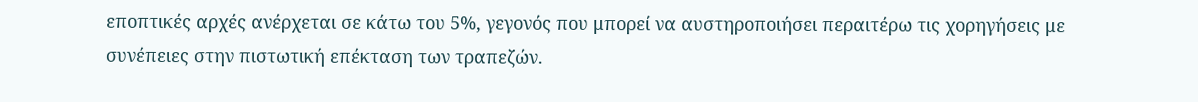εποπτικές αρχές ανέρχεται σε κάτω του 5%, γεγονός που μπορεί να αυστηροποιήσει περαιτέρω τις χορηγήσεις με συνέπειες στην πιστωτική επέκταση των τραπεζών.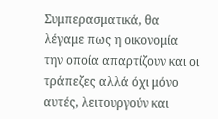Συμπερασματικά, θα λέγαμε πως η οικονομία την οποία απαρτίζουν και οι τράπεζες αλλά όχι μόνο αυτές, λειτουργούν και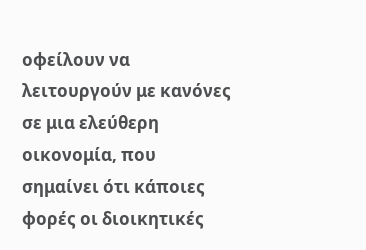οφείλουν να λειτουργούν με κανόνες σε μια ελεύθερη οικονομία, που σημαίνει ότι κάποιες φορές οι διοικητικές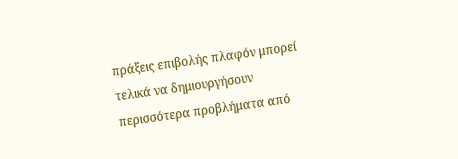πράξεις επιβολής πλαφόν μπορεί τελικά να δημιουργήσουν περισσότερα προβλήματα από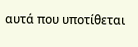αυτά που υποτίθεται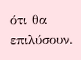ότι θα επιλύσουν.